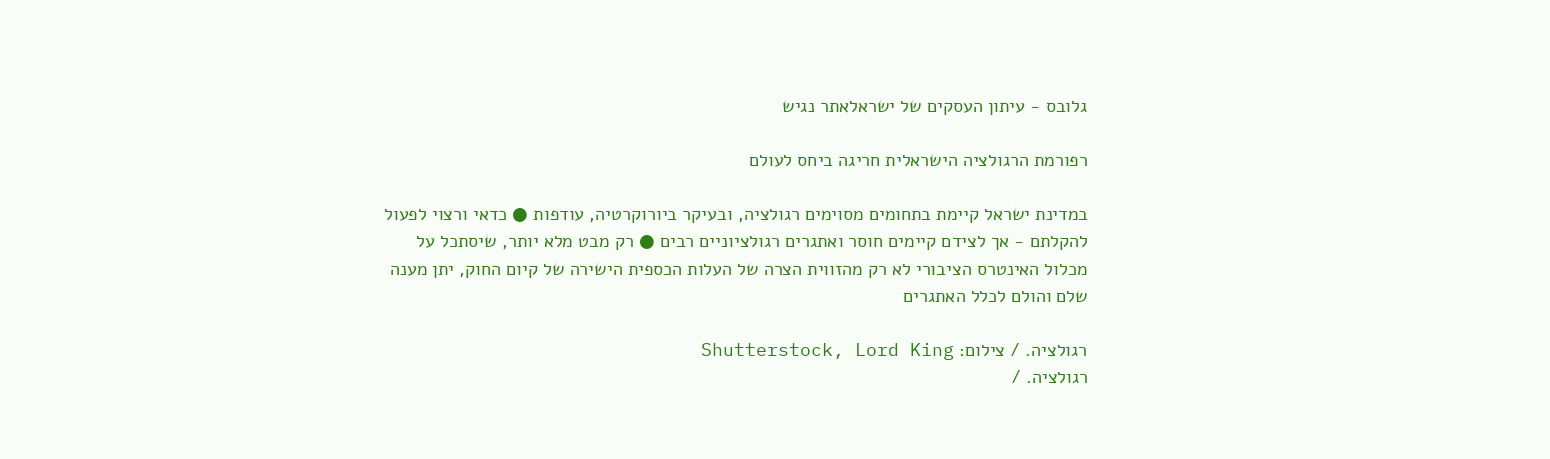גלובס - עיתון העסקים של ישראלאתר נגיש

רפורמת הרגולציה הישראלית חריגה ביחס לעולם

במדינת ישראל קיימת בתחומים מסוימים רגולציה, ובעיקר ביורוקרטיה, עודפות ● כדאי ורצוי לפעול להקלתם - אך לצידם קיימים חוסר ואתגרים רגולציוניים רבים ● רק מבט מלא יותר, שיסתכל על מכלול האינטרס הציבורי לא רק מהזווית הצרה של העלות הכספית הישירה של קיום החוק, יתן מענה שלם והולם לכלל האתגרים

רגולציה. / צילום: Shutterstock, Lord King
רגולציה. /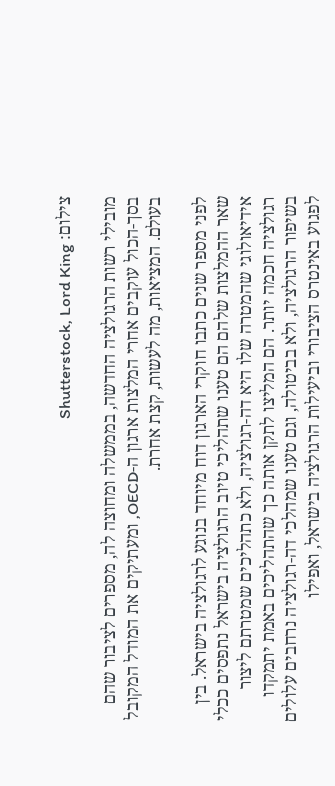צילום: Shutterstock, Lord King

מובילי רשות הרגולציה החדשה, בממשלה ומחוצה לה, מספרים לציבור שהם בסך-הכול עוקבים אחרי המלצות ארגון ה-OECD, ומעתיקים את המודל המקובל בעולם. המציאות, מה לעשות, קצת אחרת.

לפני מספר שנים כתבו חוקרי הארגון דוח מיוחד בנוגע לרגולציה בישראל. בין שאר ההמלצות שלהם הם טענו שתהליכי טיוב הרגולציה בישראל נתפסים ככלי אידיאולוגי שהמטרה שלו היא דה-רגולציה, ולא כתהליכים שמטרתם ליצור רגולציה חכמה יותר. הם המליצו לתקן אותה כך שהתהליכים באמת יתמקדו בשיפור הרגולציה, ולא בביטולה, וגם טענו שמהלכי דה-רגולציה נרחבים עלולים לפגוע באינטרס הציבורי וביעילות הרגולציה בישראל, ואפילו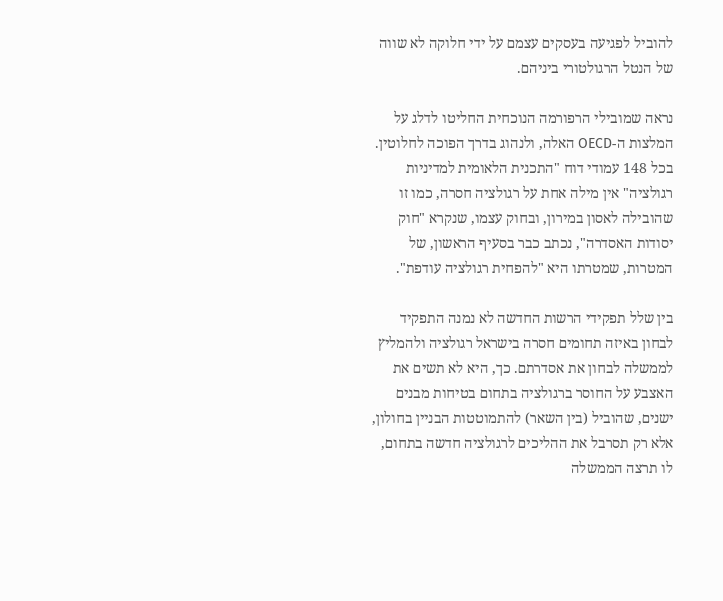להוביל לפגיעה בעסקים עצמם על ידי חלוקה לא שווה של הנטל הרגולטורי ביניהם.

נראה שמובילי הרפורמה הנוכחית החליטו לדלג על המלצות ה-OECD האלה, ולנהוג בדרך הפוכה לחלוטין. בכל 148 עמודי דוח "התכנית הלאומית למדיניות רגולציה" אין מילה אחת על רגולציה חסרה, כמו זו שהובילה לאסון במירון, ובחוק עצמו, שנקרא "חוק יסודות האסדרה", נכתב כבר בסעיף הראשון, של המטרות, שמטרתו היא "להפחית רגולציה עודפת".

בין שלל תפקידי הרשות החדשה לא נמנה התפקיד לבחון באיזה תחומים חסרה בישראל רגולציה ולהמליץ לממשלה לבחון את אסדרתם. כך, היא לא תשים את האצבע על החוסר ברגולציה בתחום בטיחות מבנים ישנים, שהוביל (בין השאר) להתמוטטות הבניין בחולון, אלא רק תסרבל את ההליכים לרגולציה חדשה בתחום, לו תרצה הממשלה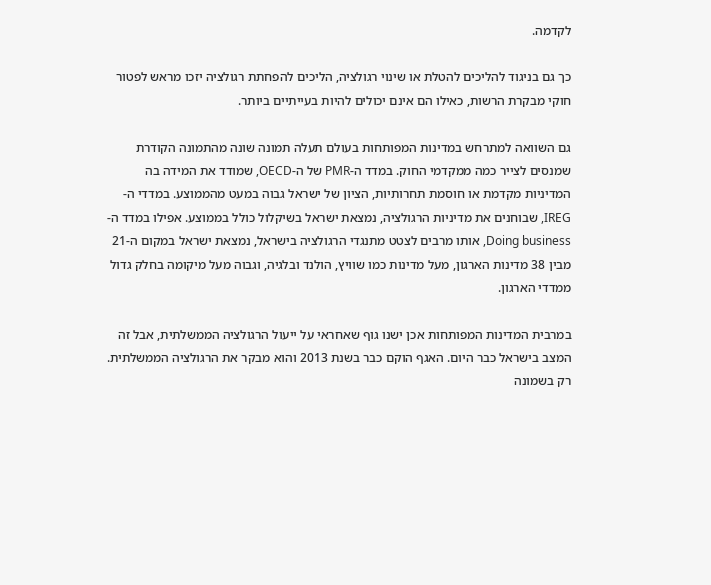לקדמה.

כך גם בניגוד להליכים להטלת או שינוי רגולציה, הליכים להפחתת רגולציה יזכו מראש לפטור חוקי מבקרת הרשות, כאילו הם אינם יכולים להיות בעייתיים ביותר.

גם השוואה למתרחש במדינות המפותחות בעולם תעלה תמונה שונה מהתמונה הקודרת שמנסים לצייר כמה ממקדמי החוק. במדד ה-PMR של ה-OECD, שמודד את המידה בה המדיניות מקדמת או חוסמת תחרותיות, הציון של ישראל גבוה במעט מהממוצע. במדדי ה-IREG, שבוחנים את מדיניות הרגולציה, נמצאת ישראל בשיקלול כולל בממוצע. אפילו במדד ה-Doing business, אותו מרבים לצטט מתנגדי הרגולציה בישראל, נמצאת ישראל במקום ה-21 מבין 38 מדינות הארגון, מעל מדינות כמו שוויץ, הולנד ובלגיה, וגבוה מעל מיקומה בחלק גדול ממדדי הארגון.

במרבית המדינות המפותחות אכן ישנו גוף שאחראי על ייעול הרגולציה הממשלתית, אבל זה המצב בישראל כבר היום. האגף הוקם כבר בשנת 2013 והוא מבקר את הרגולציה הממשלתית. רק בשמונה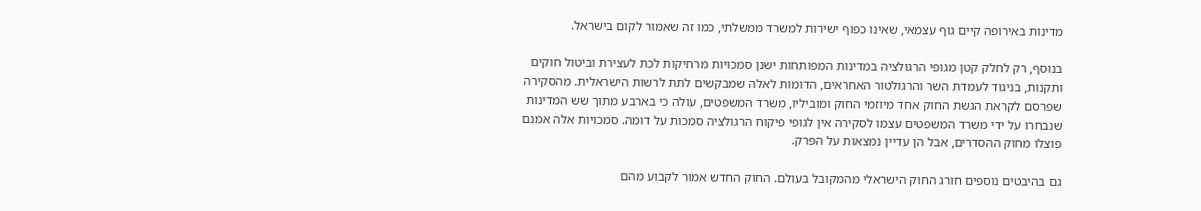מדינות באירופה קיים גוף עצמאי, שאינו כפוף ישירות למשרד ממשלתי, כמו זה שאמור לקום בישראל.

בנוסף, רק לחלק קטן מגופי הרגולציה במדינות המפותחות ישנן סמכויות מרחיקות לכת לעצירת וביטול חוקים ותקנות, בניגוד לעמדת השר והרגולטור האחראים, הדומות לאלה שמבקשים לתת לרשות הישראלית. מהסקירה שפרסם לקראת הגשת החוק אחד מיוזמי החוק ומוביליו, משרד המשפטים, עולה כי בארבע מתוך שש המדינות שנבחרו על ידי משרד המשפטים עצמו לסקירה אין לגופי פיקוח הרגולציה סמכות על דומה. סמכויות אלה אמנם פוצלו מחוק ההסדרים, אבל הן עדיין נמצאות על הפרק.

גם בהיבטים נוספים חורג החוק הישראלי מהמקובל בעולם. החוק החדש אמור לקבוע מהם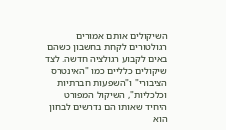השיקולים אותם אמורים רגולטורים לקחת בחשבון כשהם באים לקבוע רגולציה חדשה. לצד שיקולים כלליים כמו "האינטרס הציבורי" ו"השפעות חברתיות וכלכליות", השיקול המפורט היחיד שאותו הם נדרשים לבחון הוא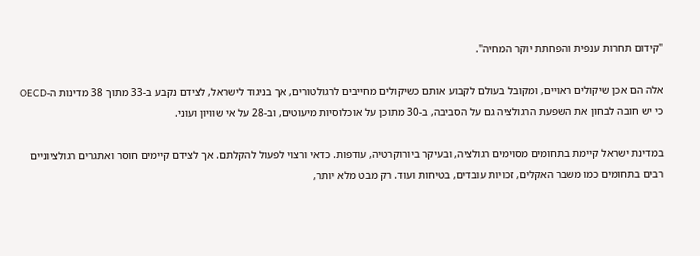"קידום תחרות ענפית והפחתת יוקר המחיה".

אלה הם אכן שיקולים ראויים, ומקובל בעולם לקבוע אותם כשיקולים מחייבים לרגולטורים, אך בניגוד לישראל, לצידם נקבע ב-33 מתוך 38 מדינות ה-OECD כי יש חובה לבחון את השפעת הרגולציה גם על הסביבה, ב-30 מתוכן על אוכלוסיות מיעוטים, וב-28 על אי שוויון ועוני.

במדינת ישראל קיימת בתחומים מסוימים רגולציה, ובעיקר ביורוקרטיה, עודפות. כדאי ורצוי לפעול להקלתם. אך לצידם קיימים חוסר ואתגרים רגולציוניים רבים בתחומים כמו משבר האקלים, זכויות עובדים, בטיחות ועוד. רק מבט מלא יותר,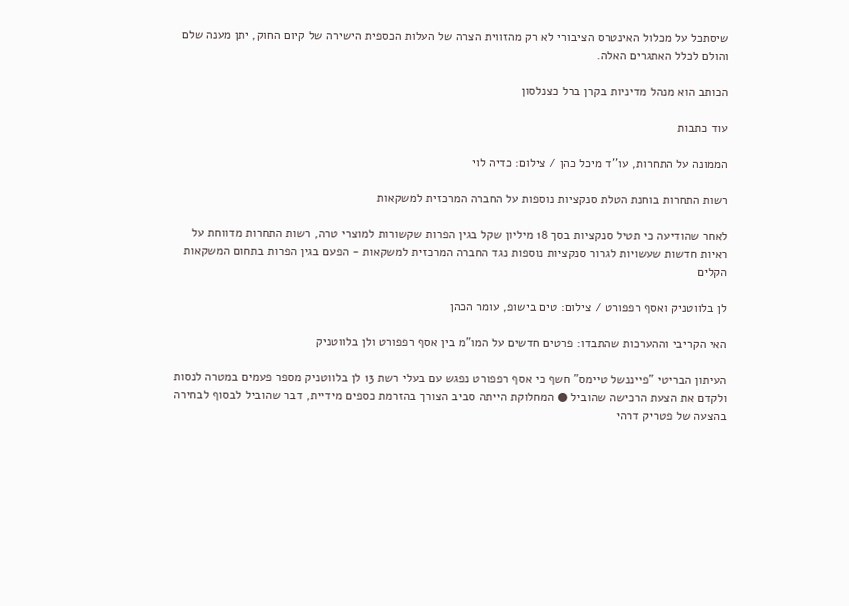שיסתכל על מכלול האינטרס הציבורי לא רק מהזווית הצרה של העלות הכספית הישירה של קיום החוק, יתן מענה שלם והולם לכלל האתגרים האלה.

הכותב הוא מנהל מדיניות בקרן ברל כצנלסון

עוד כתבות

הממונה על התחרות, עו''ד מיכל כהן / צילום: כדיה לוי

רשות התחרות בוחנת הטלת סנקציות נוספות על החברה המרכזית למשקאות

לאחר שהודיעה כי תטיל סנקציות בסך 18 מיליון שקל בגין הפרות שקשורות למוצרי טרה, רשות התחרות מדווחת על ראיות חדשות שעשויות לגרור סנקציות נוספות נגד החברה המרכזית למשקאות - הפעם בגין הפרות בתחום המשקאות הקלים

לן בלווטניק ואסף רפפורט / צילום: טים בישופ, עומר הכהן

האי הקריבי וההערכות שהתבדו: פרטים חדשים על המו"מ בין אסף רפפורט ולן בלווטניק

העיתון הבריטי "פייננשל טיימס" חשף כי אסף רפפורט נפגש עם בעלי רשת 13 לן בלווטניק מספר פעמים במטרה לנסות ולקדם את הצעת הרכישה שהוביל ● המחלוקת הייתה סביב הצורך בהזרמת כספים מידיית, דבר שהוביל לבסוף לבחירה בהצעה של פטריק דרהי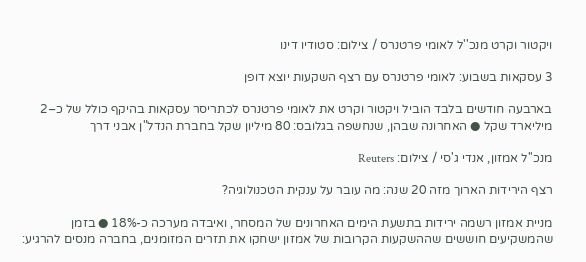ויקטור וקרט מנכ''ל לאומי פרטנרס / צילום: סטודיו דינו

3 עסקאות בשבוע: לאומי פרטנרס עם רצף השקעות יוצא דופן

בארבעה חודשים בלבד הוביל ויקטור וקרט את לאומי פרטנרס לכתריסר עסקאות בהיקף כולל של כ–2 מיליארד שקל ● האחרונה שבהן, שנחשפה בגלובס: 80 מיליון שקל בחברת הנדל"ן אבני דרך

מנכ''ל אמזון, אנדי ג'סי / צילום: Reuters

רצף הירידות הארוך מזה 20 שנה: מה עובר על ענקית הטכנולוגיה?

מניית אמזון רשמה ירידות בתשעת הימים האחרונים של המסחר, ואיבדה מערכה כ-18% ● בזמן שהמשקיעים חוששים שההשקעות הקרובות של אמזון ישחקו את תזרים המזומנים, בחברה מנסים להרגיע: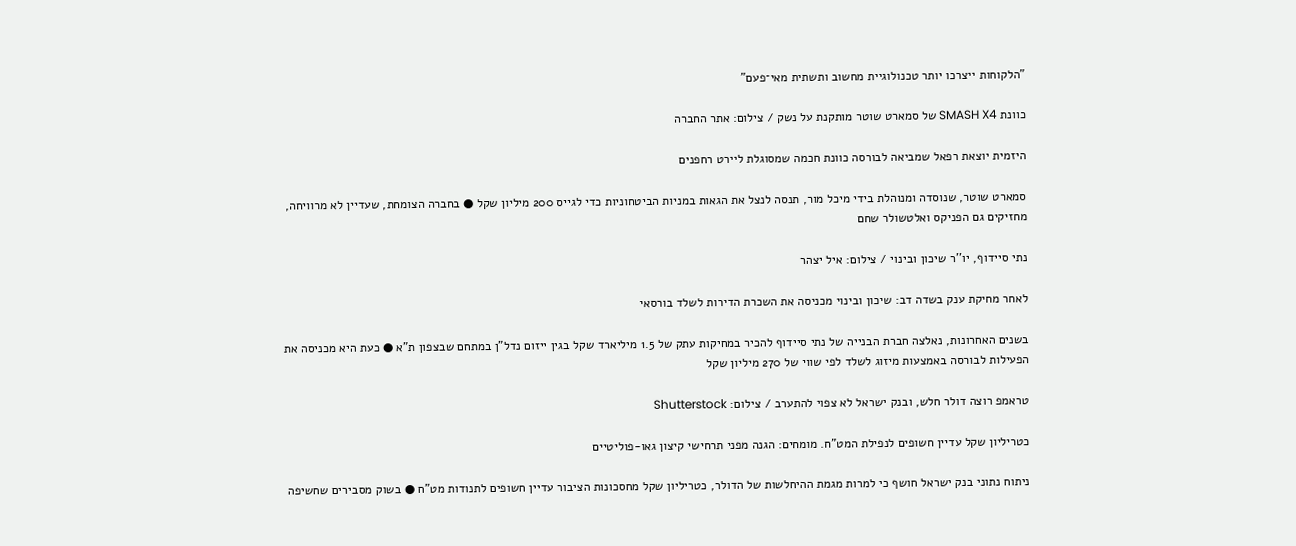"הלקוחות ייצרכו יותר טכנולוגיית מחשוב ותשתית מאי־פעם"

כוונת SMASH X4 של סמארט שוטר מותקנת על נשק / צילום: אתר החברה

היזמית יוצאת רפאל שמביאה לבורסה כוונת חכמה שמסוגלת ליירט רחפנים

סמארט שוטר, שנוסדה ומנוהלת בידי מיכל מור, תנסה לנצל את הגאות במניות הביטחוניות כדי לגייס 200 מיליון שקל ● בחברה הצומחת, שעדיין לא מרוויחה, מחזיקים גם הפניקס ואלטשולר שחם

נתי סיידוף, יו''ר שיכון ובינוי / צילום: איל יצהר

לאחר מחיקת ענק בשדה דב: שיכון ובינוי מכניסה את השכרת הדירות לשלד בורסאי

בשנים האחרונות, נאלצה חברת הבנייה של נתי סיידוף להכיר במחיקות עתק של 1.5 מיליארד שקל בגין ייזום נדל"ן במתחם שבצפון ת"א ● כעת היא מכניסה את הפעילות לבורסה באמצעות מיזוג לשלד לפי שווי של 270 מיליון שקל

טראמפ רוצה דולר חלש, ובנק ישראל לא צפוי להתערב / צילום: Shutterstock

כטריליון שקל עדיין חשופים לנפילת המט"ח. מומחים: הגנה מפני תרחישי קיצון גאו-פוליטיים

ניתוח נתוני בנק ישראל חושף כי למרות מגמת ההיחלשות של הדולר, כטריליון שקל מחסכונות הציבור עדיין חשופים לתנודות מט"ח ● בשוק מסבירים שחשיפה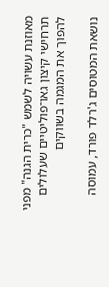מאוזנת עשויה לשמש "כרית הגנה" מפני תרחישי קיצון גאו־פוליטיים שעלולים להפוך את המגמה בשווקים

נושאת המטוסים ג'רלד פורד, עמוסה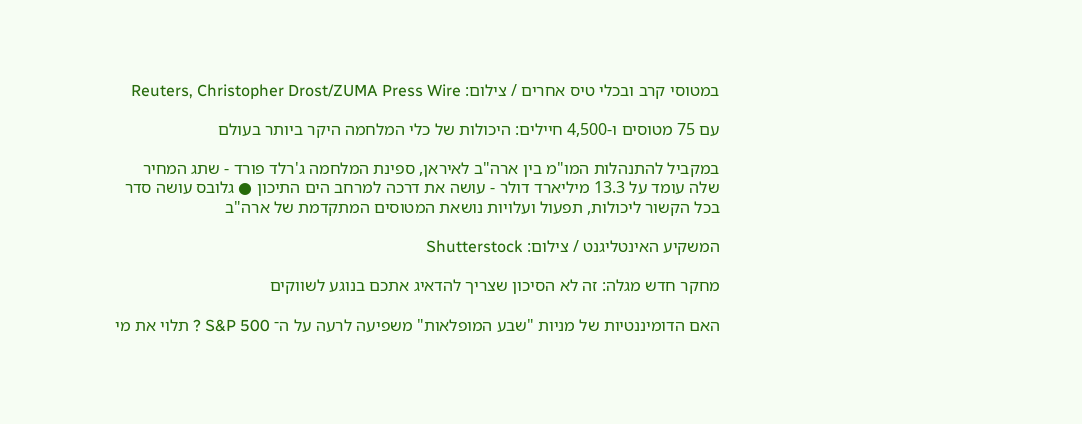במטוסי קרב ובכלי טיס אחרים / צילום: Reuters, Christopher Drost/ZUMA Press Wire

עם 75 מטוסים ו-4,500 חיילים: היכולות של כלי המלחמה היקר ביותר בעולם

במקביל להתנהלות המו"מ בין ארה"ב לאיראן, ספינת המלחמה ג'רלד פורד - שתג המחיר שלה עומד על 13.3 מיליארד דולר - עושה את דרכה למרחב הים התיכון ● גלובס עושה סדר בכל הקשור ליכולות, תפעול ועלויות נושאת המטוסים המתקדמת של ארה"ב

המשקיע האינטליגנט / צילום: Shutterstock

מחקר חדש מגלה: זה לא הסיכון שצריך להדאיג אתכם בנוגע לשווקים

האם הדומיננטיות של מניות "שבע המופלאות" משפיעה לרעה על ה־ S&P 500 ? תלוי את מי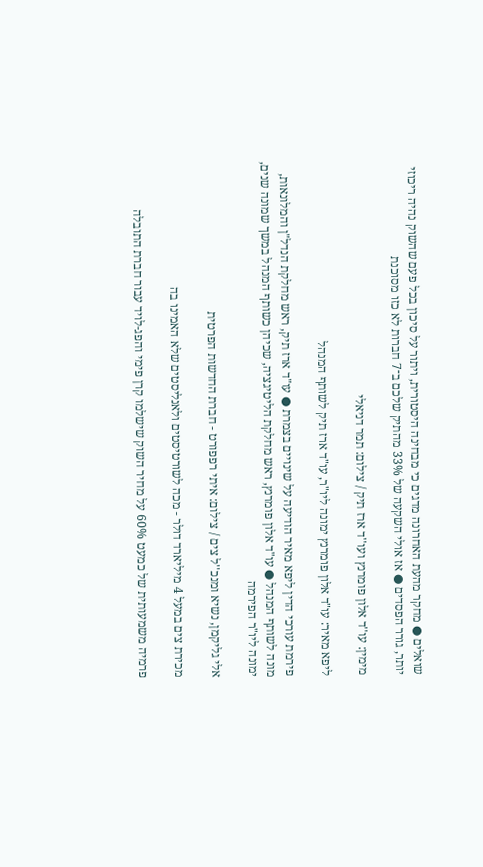שואלים ● מחקר מהעת האחרונה מדגים כי מבחינה היסטורית, ויתור על סיכון בכל פעם שהשוק נהיה ריכוזי יותר, גורר הפסדים ● אז אולי השקעה של 33% מהתיק שלכם ב־7 חברות לא כזו מסוכנת

מימין: עו''ד אלון פומרנץ ועו''ד ארז תיק / צילום: תמר דניאלי

ליפא מאיר: עו"ד אלון פומרנץ ימונה ליו"ר, עו"ד ארז תיק לשותף המנהל

פירמת עורכי הדין ליפא מאיר הודיעה על שינויים בצמרת ● עו"ד ארז תיק, ראש מחלקת הנדל"ן והמלונאות, מונה לשותף המנהל ● עו"ד אלון פומרנץ, ראש מחלקת הליטיגציה, שכיהן כשותף המנהל במשך שמונה שנים, ימונה ליו"ר הפירמה

אלי גליקמן, נשיא ומנכ''ל צים / צילום: איתי רפפורט - חברת החדשות הפרטית

מכירת צים במעל 4 מיליארד דולר - מכה לשורטיסטים ולאנליסטים שלא האמינו בה

פרמיה משמעותית של כמעט 60% על מחיר השוק שישלמו קרן פימי והפג-לויד עבור חברת התובלה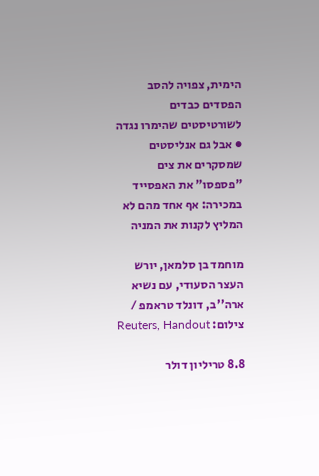הימית, צפויה להסב הפסדים כבדים לשורטיסטים שהימרו נגדה ● אבל גם אנליסטים שמסקרים את צים "פספסו" את האפסייד במכירה: אף אחד מהם לא המליץ לקנות את המניה

מוחמד בן סלמאן, יורש העצר הסעודי, עם נשיא ארה''ב, דונלד טראמפ / צילום: Reuters, Handout

8.8 טריליון דולר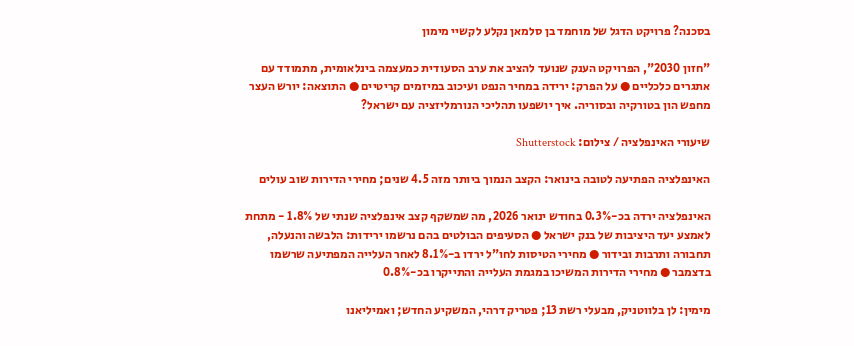בסכנה? פרויקט הדגל של מוחמד בן סלמאן נקלע לקשיי מימון

"חזון 2030", הפרויקט הענק שנועד להציב את ערב הסעודית כמעצמה בינלאומית, מתמודד עם אתגרים כלכליים ● על הפרק: ירידה במחיר הנפט ועיכוב במיזמים קריטיים ● התוצאה: יורש העצר מחפש הון בטורקיה ובסוריה. איך יושפעו תהליכי הנורמליזציה עם ישראל?

שיעורי האינפלציה / צילום: Shutterstock

האינפלציה הפתיעה לטובה בינואר: הקצב הנמוך ביותר מזה 4.5 שנים; מחירי הדירות שוב עולים

האינפלציה ירדה בכ-0.3% בחודש ינואר 2026, מה שמשקף קצב אינפלציה שנתי של 1.8% - מתחת לאמצע יעד היציבות של בנק ישראל ● הסעיפים הבולטים בהם נרשמו ירידות: הלבשה והנעלה, תחבורה ותרבות ובידור ● מחירי הטיסות לחו"ל ירדו ב-8.1% לאחר העלייה המפתיעה שרשמו בדצמבר ● מחירי הדירות המשיכו במגמת העלייה והתייקרו בכ-0.8%

מימין: לן בלווטניק, מבעלי רשת 13; פטריק דרהי, המשקיע החדש; ואמיליאנו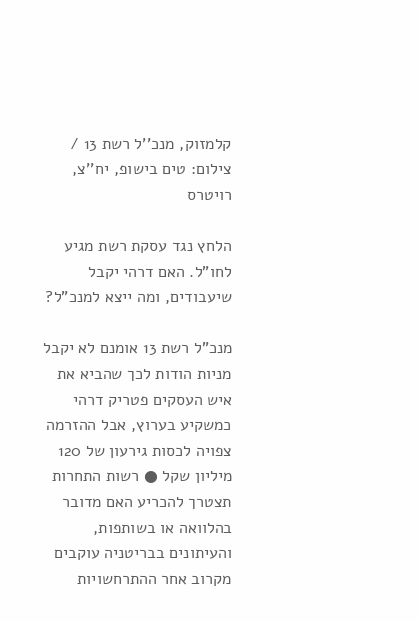קלמזוק, מנכ''ל רשת 13 / צילום: טים בישופ, יח''צ, רויטרס

הלחץ נגד עסקת רשת מגיע לחו"ל. האם דרהי יקבל שיעבודים, ומה ייצא למנכ"ל?

מנכ"ל רשת 13 אומנם לא יקבל מניות הודות לכך שהביא את איש העסקים פטריק דרהי כמשקיע בערוץ, אבל ההזרמה צפויה לכסות גירעון של 120 מיליון שקל ● רשות התחרות תצטרך להכריע האם מדובר בהלוואה או בשותפות, והעיתונים בבריטניה עוקבים מקרוב אחר ההתרחשויות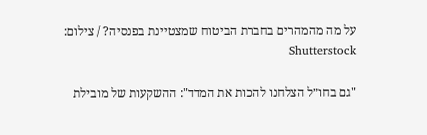על מה מהמהרים בחברת הביטוח שמצטיינת בפנסיה? / צילום: Shutterstock

"גם בחו״ל הצלחנו להכות את המדד": ההשקעות של מובילת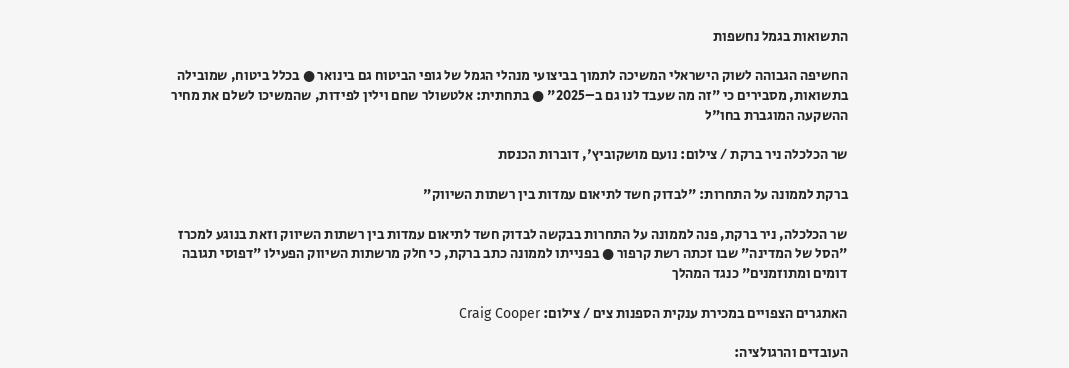התשואות בגמל נחשפות

החשיפה הגבוהה לשוק הישראלי המשיכה לתמוך בביצועי מנהלי הגמל של גופי הביטוח גם בינואר ● בכלל ביטוח, שמובילה בתשואות, מסבירים כי "זה מה שעבד לנו גם ב–2025" ● בתחתית: אלטשולר שחם וילין לפידות, שהמשיכו לשלם את מחיר ההשקעה המוגברת בחו"ל

שר הכלכלה ניר ברקת / צילום: נועם מושקוביץ', דוברות הכנסת

ברקת לממונה על התחרות: "לבדוק חשד לתיאום עמדות בין רשתות השיווק"

שר הכלכלה, ניר ברקת, פנה לממונה על התחרות בבקשה לבדוק חשד לתיאום עמדות בין רשתות השיווק וזאת בנוגע למכרז "הסל של המדינה" שבו זכתה רשת קרפור ● בפנייתו לממונה כתב ברקת, כי חלק מרשתות השיווק הפעילו "דפוסי תגובה דומים ומתוזמנים" כנגד המהלך

האתגרים הצפויים במכירת ענקית הספנות צים / צילום: Craig Cooper

העובדים והרגולציה: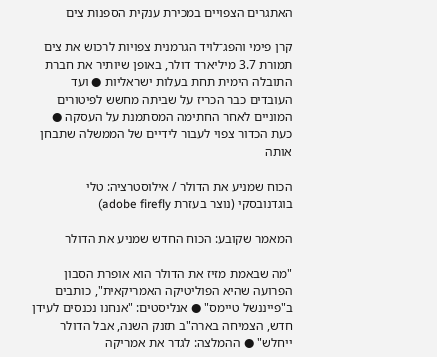האתגרים הצפויים במכירת ענקית הספנות צים

קרן פימי והפג־לויד הגרמנית צפויות לרכוש את צים תמורת 3.7 מיליארד דולר, באופן שיותיר את חברת התובלה הימית תחת בעלות ישראליות ● ועד העובדים כבר הכריז על שביתה מחשש לפיטורים המוניים לאחר החתימה המסתמנת על העסקה ● כעת הכדור צפוי לעבור לידיים של הממשלה שתבחן אותה

הכוח שמניע את הדולר / אילוסטרציה: טלי בוגדנובסקי (נוצר בעזרת adobe firefly)

המאמר שקובע: הכוח החדש שמניע את הדולר

"מה שבאמת מזיז את הדולר הוא אופרת הסבון הפרועה שהיא הפוליטיקה האמריקאית", כותבים ב"פייננשל טיימס" ● אנליסטים: "אנחנו נכנסים לעידן חדש, הצמיחה בארה"ב תזנק השנה, אבל הדולר ייחלש" ● ההמלצה: לגדר את אמריקה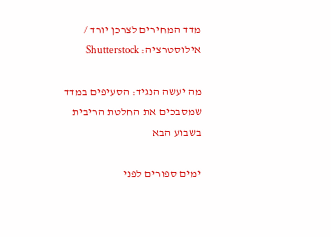מדד המחירים לצרכן יורד / אילוסטרציה: Shutterstock

מה יעשה הנגיד: הסעיפים במדד שמסבכים את החלטת הריבית בשבוע הבא

ימים ספורים לפני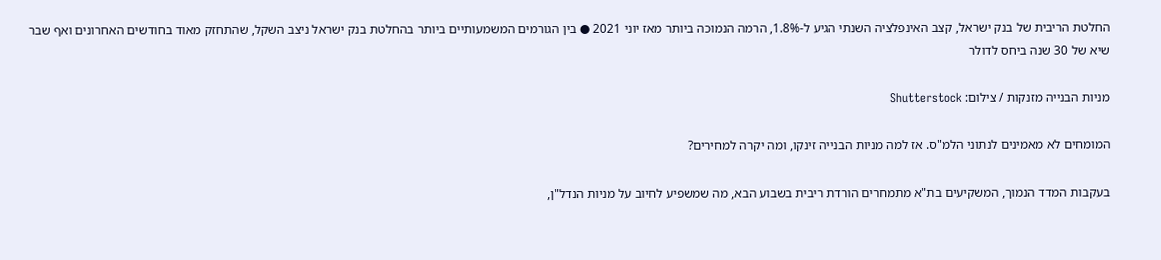החלטת הריבית של בנק ישראל, קצב האינפלציה השנתי הגיע ל-1.8%, הרמה הנמוכה ביותר מאז יוני 2021 ● בין הגורמים המשמעותיים ביותר בהחלטת בנק ישראל ניצב השקל, שהתחזק מאוד בחודשים האחרונים ואף שבר שיא של 30 שנה ביחס לדולר

מניות הבנייה מזנקות / צילום: Shutterstock

המומחים לא מאמינים לנתוני הלמ"ס. אז למה מניות הבנייה זינקו, ומה יקרה למחירים?

בעקבות המדד הנמוך, המשקיעים בת"א מתמחרים הורדת ריבית בשבוע הבא, מה שמשפיע לחיוב על מניות הנדל"ן,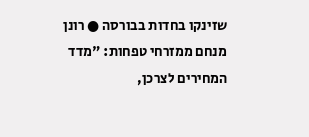שזינקו בחדות בבורסה ● רונן מנחם ממזרחי טפחות: "מדד המחירים לצרכן,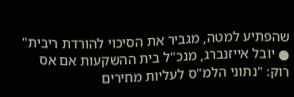שהפתיע למטה, מגביר את הסיכוי להורדת ריבית" ● יובל אייזנברג, מנכ"ל בית ההשקעות אם אס רוק: "נתוני הלמ"ס לעליות מחירים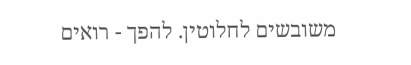משובשים לחלוטין. להפך - רואים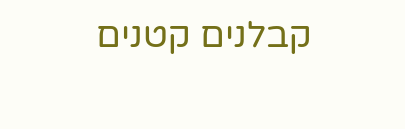קבלנים קטנים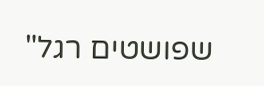שפושטים רגל"